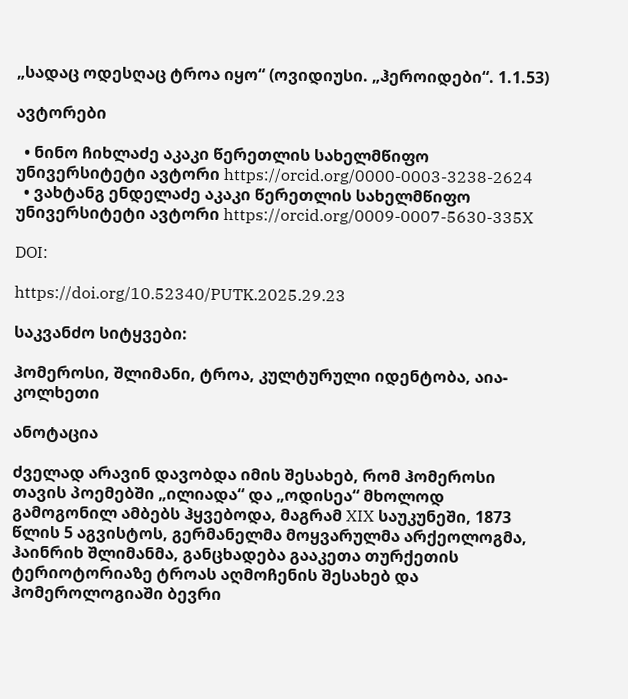„სადაც ოდესღაც ტროა იყო“ (ოვიდიუსი. „ჰეროიდები“. 1.1.53)

ავტორები

  • ნინო ჩიხლაძე აკაკი წერეთლის სახელმწიფო უნივერსიტეტი ავტორი https://orcid.org/0000-0003-3238-2624
  • ვახტანგ ენდელაძე აკაკი წერეთლის სახელმწიფო უნივერსიტეტი ავტორი https://orcid.org/0009-0007-5630-335X

DOI:

https://doi.org/10.52340/PUTK.2025.29.23

საკვანძო სიტყვები:

ჰომეროსი, შლიმანი, ტროა, კულტურული იდენტობა, აია-კოლხეთი

ანოტაცია

ძველად არავინ დავობდა იმის შესახებ, რომ ჰომეროსი თავის პოემებში „ილიადა“ და „ოდისეა“ მხოლოდ გამოგონილ ამბებს ჰყვებოდა, მაგრამ XIX საუკუნეში, 1873 წლის 5 აგვისტოს, გერმანელმა მოყვარულმა არქეოლოგმა, ჰაინრიხ შლიმანმა, განცხადება გააკეთა თურქეთის ტერიოტორიაზე ტროას აღმოჩენის შესახებ და ჰომეროლოგიაში ბევრი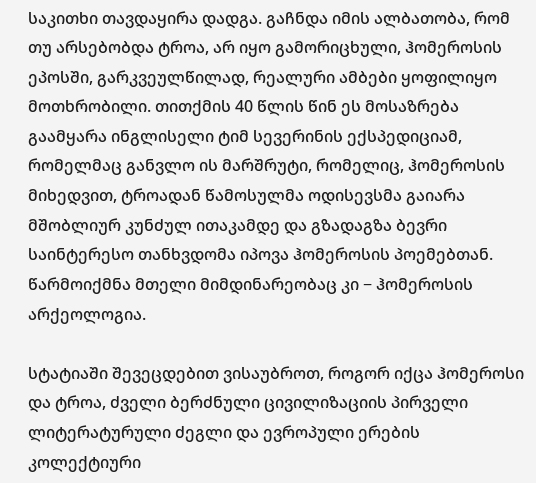საკითხი თავდაყირა დადგა. გაჩნდა იმის ალბათობა, რომ თუ არსებობდა ტროა, არ იყო გამორიცხული, ჰომეროსის ეპოსში, გარკვეულწილად, რეალური ამბები ყოფილიყო მოთხრობილი. თითქმის 40 წლის წინ ეს მოსაზრება გაამყარა ინგლისელი ტიმ სევერინის ექსპედიციამ, რომელმაც განვლო ის მარშრუტი, რომელიც, ჰომეროსის მიხედვით, ტროადან წამოსულმა ოდისევსმა გაიარა მშობლიურ კუნძულ ითაკამდე და გზადაგზა ბევრი საინტერესო თანხვდომა იპოვა ჰომეროსის პოემებთან. წარმოიქმნა მთელი მიმდინარეობაც კი − ჰომეროსის არქეოლოგია.

სტატიაში შევეცდებით ვისაუბროთ, როგორ იქცა ჰომეროსი და ტროა, ძველი ბერძნული ცივილიზაციის პირველი ლიტერატურული ძეგლი და ევროპული ერების კოლექტიური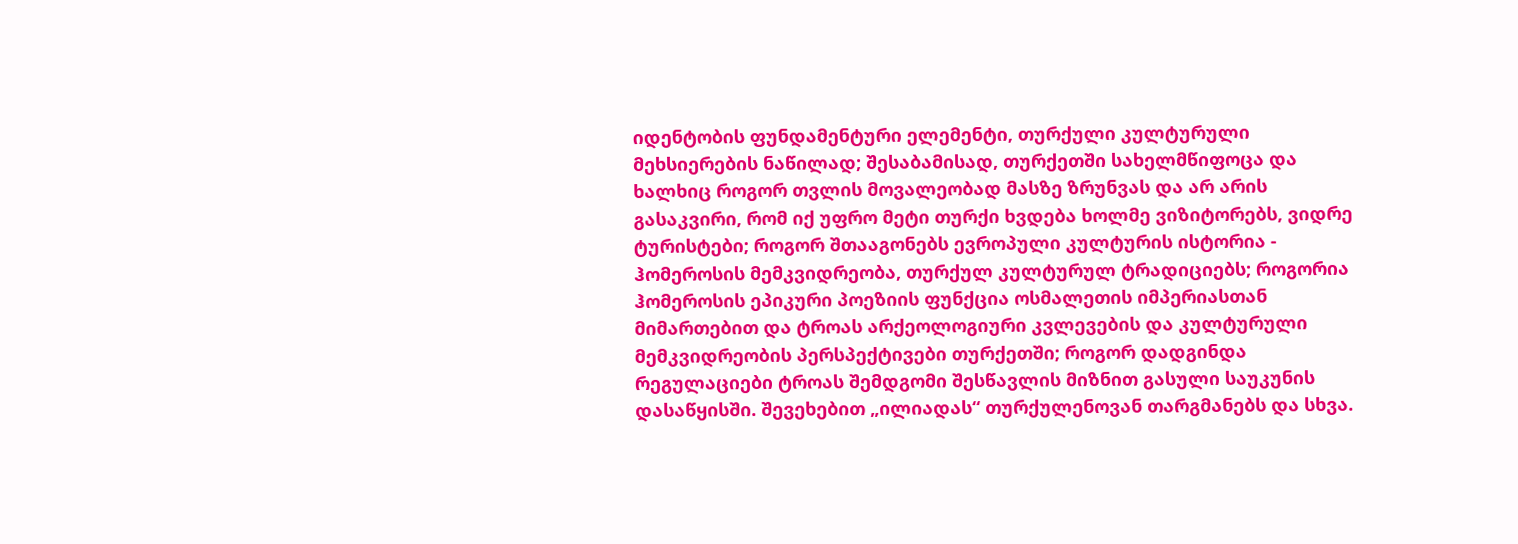იდენტობის ფუნდამენტური ელემენტი, თურქული კულტურული მეხსიერების ნაწილად; შესაბამისად, თურქეთში სახელმწიფოცა და ხალხიც როგორ თვლის მოვალეობად მასზე ზრუნვას და არ არის გასაკვირი, რომ იქ უფრო მეტი თურქი ხვდება ხოლმე ვიზიტორებს, ვიდრე ტურისტები; როგორ შთააგონებს ევროპული კულტურის ისტორია - ჰომეროსის მემკვიდრეობა, თურქულ კულტურულ ტრადიციებს; როგორია ჰომეროსის ეპიკური პოეზიის ფუნქცია ოსმალეთის იმპერიასთან მიმართებით და ტროას არქეოლოგიური კვლევების და კულტურული მემკვიდრეობის პერსპექტივები თურქეთში; როგორ დადგინდა რეგულაციები ტროას შემდგომი შესწავლის მიზნით გასული საუკუნის დასაწყისში. შევეხებით „ილიადას“ თურქულენოვან თარგმანებს და სხვა.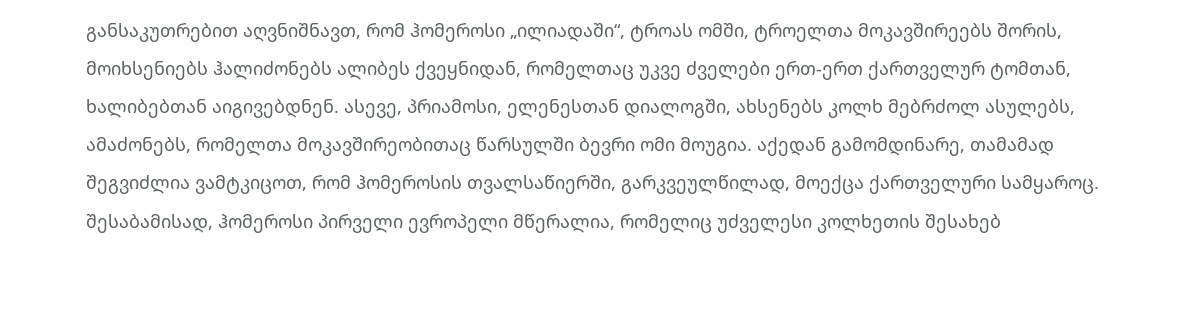განსაკუთრებით აღვნიშნავთ, რომ ჰომეროსი „ილიადაში“, ტროას ომში, ტროელთა მოკავშირეებს შორის, მოიხსენიებს ჰალიძონებს ალიბეს ქვეყნიდან, რომელთაც უკვე ძველები ერთ-ერთ ქართველურ ტომთან, ხალიბებთან აიგივებდნენ. ასევე, პრიამოსი, ელენესთან დიალოგში, ახსენებს კოლხ მებრძოლ ასულებს, ამაძონებს, რომელთა მოკავშირეობითაც წარსულში ბევრი ომი მოუგია. აქედან გამომდინარე, თამამად შეგვიძლია ვამტკიცოთ, რომ ჰომეროსის თვალსაწიერში, გარკვეულწილად, მოექცა ქართველური სამყაროც. შესაბამისად, ჰომეროსი პირველი ევროპელი მწერალია, რომელიც უძველესი კოლხეთის შესახებ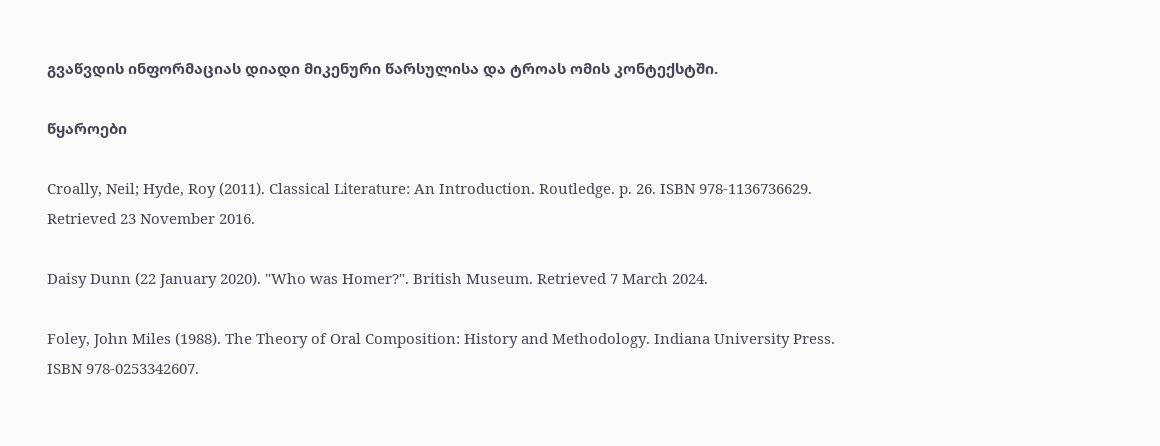გვაწვდის ინფორმაციას დიადი მიკენური წარსულისა და ტროას ომის კონტექსტში.

წყაროები

Croally, Neil; Hyde, Roy (2011). Classical Literature: An Introduction. Routledge. p. 26. ISBN 978-1136736629. Retrieved 23 November 2016.

Daisy Dunn (22 January 2020). "Who was Homer?". British Museum. Retrieved 7 March 2024.

Foley, John Miles (1988). The Theory of Oral Composition: History and Methodology. Indiana University Press. ISBN 978-0253342607.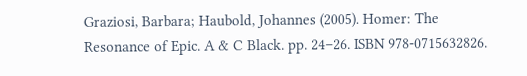Graziosi, Barbara; Haubold, Johannes (2005). Homer: The Resonance of Epic. A & C Black. pp. 24–26. ISBN 978-0715632826.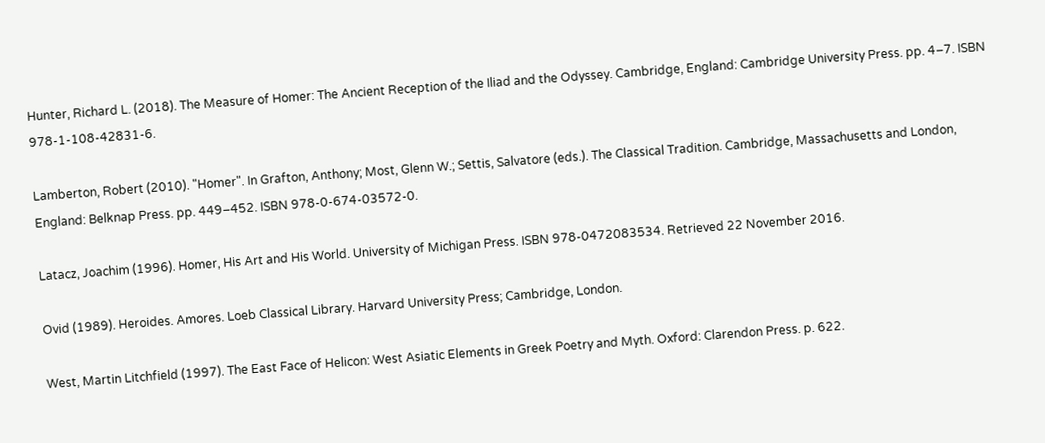Hunter, Richard L. (2018). The Measure of Homer: The Ancient Reception of the Iliad and the Odyssey. Cambridge, England: Cambridge University Press. pp. 4–7. ISBN 978-1-108-42831-6.

Lamberton, Robert (2010). "Homer". In Grafton, Anthony; Most, Glenn W.; Settis, Salvatore (eds.). The Classical Tradition. Cambridge, Massachusetts and London, England: Belknap Press. pp. 449–452. ISBN 978-0-674-03572-0.

Latacz, Joachim (1996). Homer, His Art and His World. University of Michigan Press. ISBN 978-0472083534. Retrieved 22 November 2016.

Ovid (1989). Heroides. Amores. Loeb Classical Library. Harvard University Press; Cambridge, London.

West, Martin Litchfield (1997). The East Face of Helicon: West Asiatic Elements in Greek Poetry and Myth. Oxford: Clarendon Press. p. 622.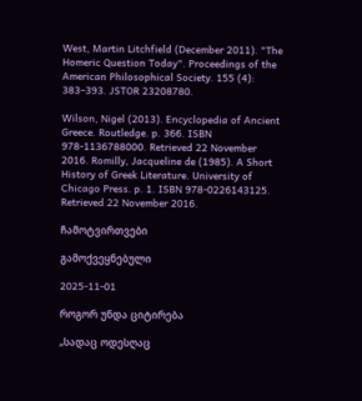West, Martin Litchfield (December 2011). "The Homeric Question Today". Proceedings of the American Philosophical Society. 155 (4): 383–393. JSTOR 23208780.

Wilson, Nigel (2013). Encyclopedia of Ancient Greece. Routledge. p. 366. ISBN 978-1136788000. Retrieved 22 November 2016. Romilly, Jacqueline de (1985). A Short History of Greek Literature. University of Chicago Press. p. 1. ISBN 978-0226143125. Retrieved 22 November 2016.

ჩამოტვირთვები

გამოქვეყნებული

2025-11-01

როგორ უნდა ციტირება

„სადაც ოდესღაც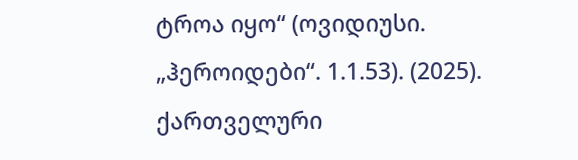ტროა იყო“ (ოვიდიუსი. „ჰეროიდები“. 1.1.53). (2025). ქართველური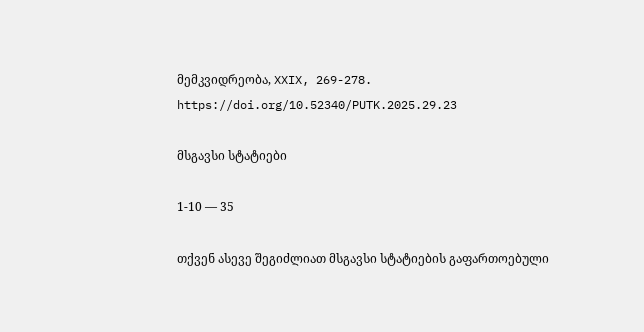მემკვიდრეობა, XXIX, 269-278. https://doi.org/10.52340/PUTK.2025.29.23

მსგავსი სტატიები

1-10 — 35

თქვენ ასევე შეგიძლიათ მსგავსი სტატიების გაფართოებული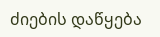ძიების დაწყება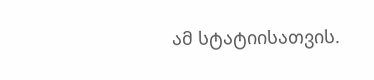ამ სტატიისათვის.